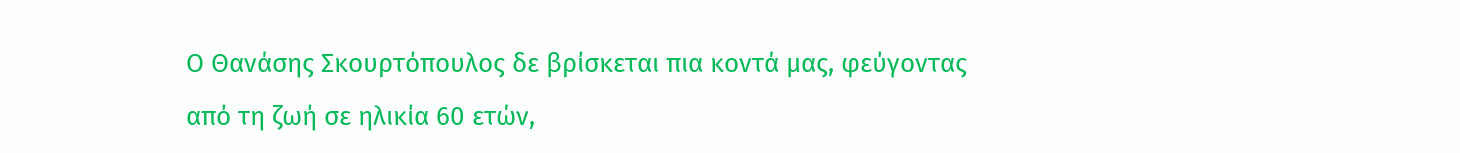Ο Θανάσης Σκουρτόπουλος δε βρίσκεται πια κοντά μας, φεύγοντας από τη ζωή σε ηλικία 60 ετών,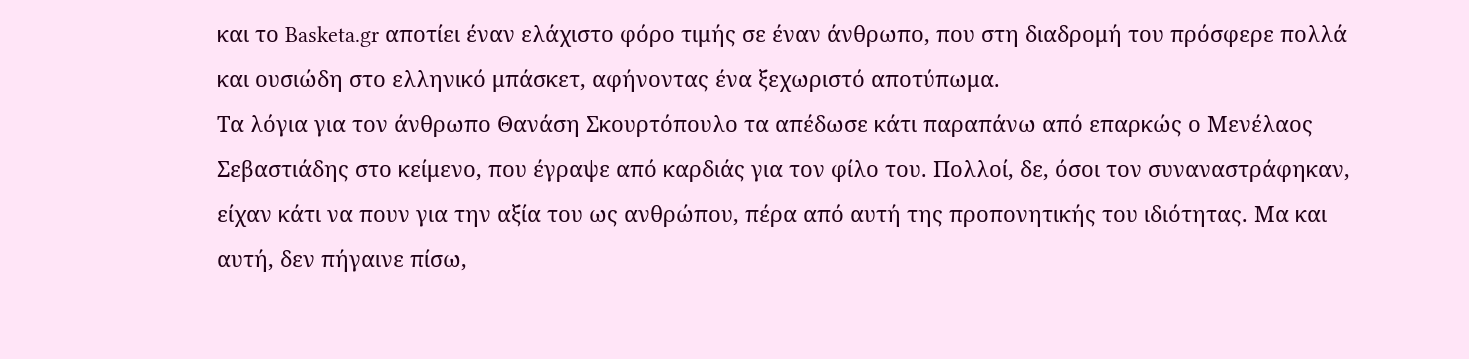και το Basketa.gr αποτίει έναν ελάχιστο φόρο τιμής σε έναν άνθρωπο, που στη διαδρομή του πρόσφερε πολλά και ουσιώδη στο ελληνικό μπάσκετ, αφήνοντας ένα ξεχωριστό αποτύπωμα.
Τα λόγια για τον άνθρωπο Θανάση Σκουρτόπουλο τα απέδωσε κάτι παραπάνω από επαρκώς ο Μενέλαος Σεβαστιάδης στο κείμενο, που έγραψε από καρδιάς για τον φίλο του. Πολλοί, δε, όσοι τον συναναστράφηκαν, είχαν κάτι να πουν για την αξία του ως ανθρώπου, πέρα από αυτή της προπονητικής του ιδιότητας. Μα και αυτή, δεν πήγαινε πίσω,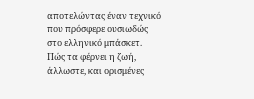αποτελώντας έναν τεχνικό που πρόσφερε ουσιωδώς στο ελληνικό μπάσκετ.
Πώς τα φέρνει η ζωή, άλλωστε, και ορισμένες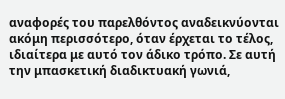αναφορές του παρελθόντος αναδεικνύονται ακόμη περισσότερο, όταν έρχεται το τέλος, ιδιαίτερα με αυτό τον άδικο τρόπο. Σε αυτή την μπασκετική διαδικτυακή γωνιά,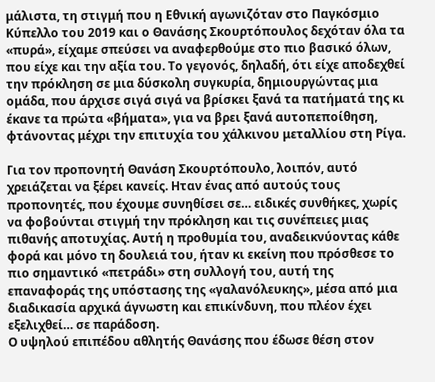μάλιστα, τη στιγμή που η Εθνική αγωνιζόταν στο Παγκόσμιο Κύπελλο του 2019 και ο Θανάσης Σκουρτόπουλος δεχόταν όλα τα «πυρά», είχαμε σπεύσει να αναφερθούμε στο πιο βασικό όλων, που είχε και την αξία του. Το γεγονός, δηλαδή, ότι είχε αποδεχθεί την πρόκληση σε μια δύσκολη συγκυρία, δημιουργώντας μια ομάδα, που άρχισε σιγά σιγά να βρίσκει ξανά τα πατήματά της κι έκανε τα πρώτα «βήματα», για να βρει ξανά αυτοπεποίθηση, φτάνοντας μέχρι την επιτυχία του χάλκινου μεταλλίου στη Ρίγα.

Για τον προπονητή Θανάση Σκουρτόπουλο, λοιπόν, αυτό χρειάζεται να ξέρει κανείς. Ηταν ένας από αυτούς τους προπονητές, που έχουμε συνηθίσει σε… ειδικές συνθήκες, χωρίς να φοβούνται στιγμή την πρόκληση και τις συνέπειες μιας πιθανής αποτυχίας. Αυτή η προθυμία του, αναδεικνύοντας κάθε φορά και μόνο τη δουλειά του, ήταν κι εκείνη που πρόσθεσε το πιο σημαντικό «πετράδι» στη συλλογή του, αυτή της επαναφοράς της υπόστασης της «γαλανόλευκης», μέσα από μια διαδικασία αρχικά άγνωστη και επικίνδυνη, που πλέον έχει εξελιχθεί… σε παράδοση.
Ο υψηλού επιπέδου αθλητής Θανάσης που έδωσε θέση στον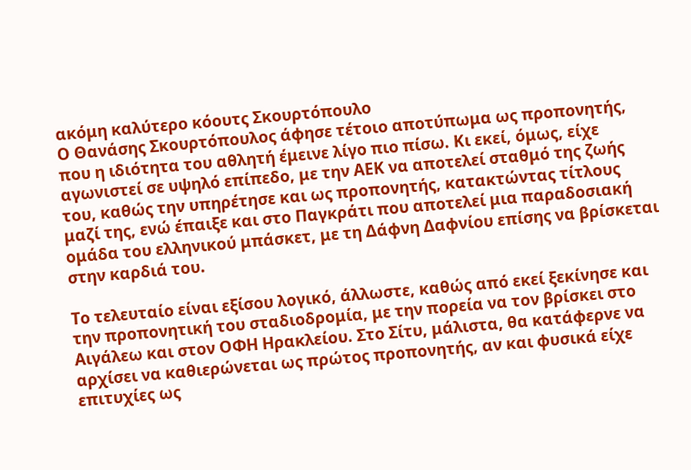ακόμη καλύτερο κόουτς Σκουρτόπουλο
Ο Θανάσης Σκουρτόπουλος άφησε τέτοιο αποτύπωμα ως προπονητής, που η ιδιότητα του αθλητή έμεινε λίγο πιο πίσω. Κι εκεί, όμως, είχε αγωνιστεί σε υψηλό επίπεδο, με την ΑΕΚ να αποτελεί σταθμό της ζωής του, καθώς την υπηρέτησε και ως προπονητής, κατακτώντας τίτλους μαζί της, ενώ έπαιξε και στο Παγκράτι που αποτελεί μια παραδοσιακή ομάδα του ελληνικού μπάσκετ, με τη Δάφνη Δαφνίου επίσης να βρίσκεται στην καρδιά του.

Το τελευταίο είναι εξίσου λογικό, άλλωστε, καθώς από εκεί ξεκίνησε και την προπονητική του σταδιοδρομία, με την πορεία να τον βρίσκει στο Αιγάλεω και στον ΟΦΗ Ηρακλείου. Στο Σίτυ, μάλιστα, θα κατάφερνε να αρχίσει να καθιερώνεται ως πρώτος προπονητής, αν και φυσικά είχε επιτυχίες ως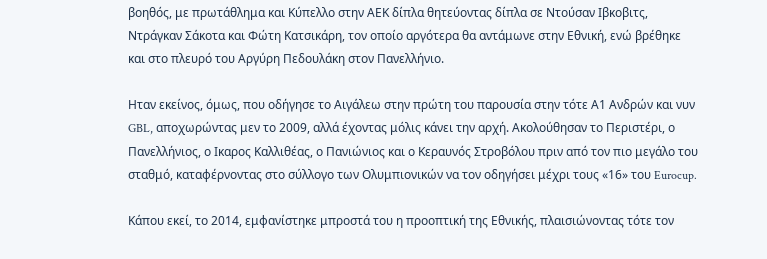βοηθός, με πρωτάθλημα και Κύπελλο στην ΑΕΚ δίπλα θητεύοντας δίπλα σε Ντούσαν Ιβκοβιτς, Ντράγκαν Σάκοτα και Φώτη Κατσικάρη, τον οποίο αργότερα θα αντάμωνε στην Εθνική, ενώ βρέθηκε και στο πλευρό του Αργύρη Πεδουλάκη στον Πανελλήνιο.

Ηταν εκείνος, όμως, που οδήγησε το Αιγάλεω στην πρώτη του παρουσία στην τότε Α1 Ανδρών και νυν GBL, αποχωρώντας μεν το 2009, αλλά έχοντας μόλις κάνει την αρχή. Ακολούθησαν το Περιστέρι, ο Πανελλήνιος, ο Ικαρος Καλλιθέας, ο Πανιώνιος και ο Κεραυνός Στροβόλου πριν από τον πιο μεγάλο του σταθμό, καταφέρνοντας στο σύλλογο των Ολυμπιονικών να τον οδηγήσει μέχρι τους «16» του Eurocup.

Κάπου εκεί, το 2014, εμφανίστηκε μπροστά του η προοπτική της Εθνικής, πλαισιώνοντας τότε τον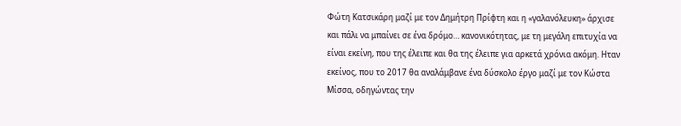Φώτη Κατσικάρη μαζί με τον Δημήτρη Πρίφτη και η «γαλανόλευκη» άρχισε και πάλι να μπαίνει σε ένα δρόμο… κανονικότητας, με τη μεγάλη επιτυχία να είναι εκείνη, που της έλειπε και θα της έλειπε για αρκετά χρόνια ακόμη. Ηταν εκείνος, που το 2017 θα αναλάμβανε ένα δύσκολο έργο μαζί με τον Κώστα Μίσσα, οδηγώντας την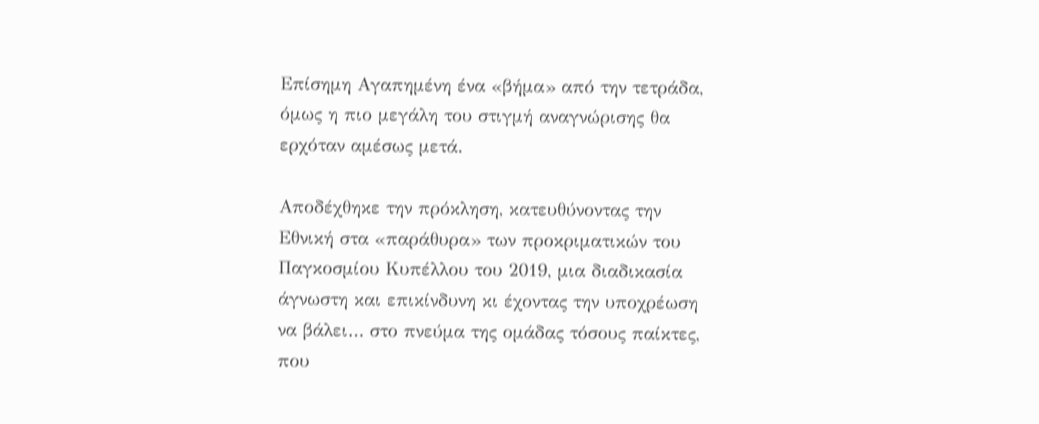Επίσημη Αγαπημένη ένα «βήμα» από την τετράδα, όμως η πιο μεγάλη του στιγμή αναγνώρισης θα ερχόταν αμέσως μετά.

Αποδέχθηκε την πρόκληση, κατευθύνοντας την Εθνική στα «παράθυρα» των προκριματικών του Παγκοσμίου Κυπέλλου του 2019, μια διαδικασία άγνωστη και επικίνδυνη κι έχοντας την υποχρέωση να βάλει… στο πνεύμα της ομάδας τόσους παίκτες, που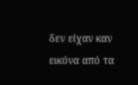δεν είχαν καν εικόνα από τα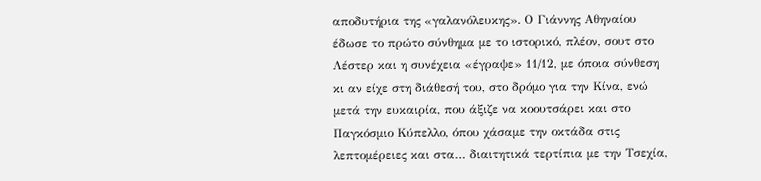αποδυτήρια της «γαλανόλευκης». Ο Γιάννης Αθηναίου έδωσε το πρώτο σύνθημα με το ιστορικό, πλέον, σουτ στο Λέστερ και η συνέχεια «έγραψε» 11/12, με όποια σύνθεση κι αν είχε στη διάθεσή του, στο δρόμο για την Κίνα, ενώ μετά την ευκαιρία, που άξιζε να κοουτσάρει και στο Παγκόσμιο Κύπελλο, όπου χάσαμε την οκτάδα στις λεπτομέρειες και στα… διαιτητικά τερτίπια με την Τσεχία,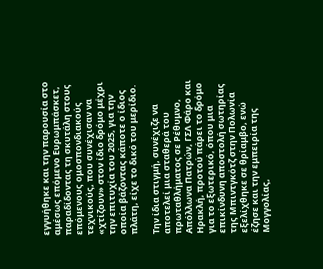εγγυήθηκε και την παρουσία στο αμέσως επόμενο Ευρωμπάσκετ, παραδίδοντας τη σκυτάλη στους επόμενους ομοσπονδιακούς τεχνικούς, που συνέχισαν να «χτίζουν» στον ίδιο δρόμο μέχρι την επιτυχία του 2025, για την οποία βάζοντας κάποτε ο ίδιος πλάτη, είχε το δικό του μερίδιο.

Την ίδια στιγμή, συνέχιζε να αποτελεί μια σταθερά του πρωταθλήματος σε Ρέθυμνο, Απόλλωνα Πατρών, ΓΣΛ Φάρο και Ηρακλή, προτού πάρει το δρόμο για το εξωτερικό, όπου μια επικίνδυνη αποστολή σωτηρίας της Μπιντγκότζ στην Πολωνία εξελίχθηκε σε θρίαμβο, ενώ έζησε και την εμπειρία της Μογγολίας,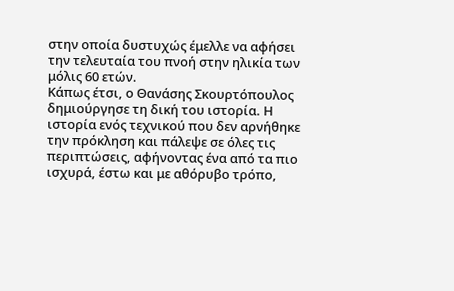στην οποία δυστυχώς έμελλε να αφήσει την τελευταία του πνοή στην ηλικία των μόλις 60 ετών.
Κάπως έτσι, ο Θανάσης Σκουρτόπουλος δημιούργησε τη δική του ιστορία. Η ιστορία ενός τεχνικού που δεν αρνήθηκε την πρόκληση και πάλεψε σε όλες τις περιπτώσεις, αφήνοντας ένα από τα πιο ισχυρά, έστω και με αθόρυβο τρόπο,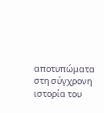αποτυπώματα στη σύγχρονη ιστορία του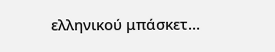ελληνικού μπάσκετ…